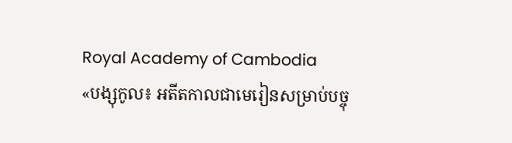Royal Academy of Cambodia
«បង្សុកូល៖ អតីតកាលជាមេរៀនសម្រាប់បច្ចុ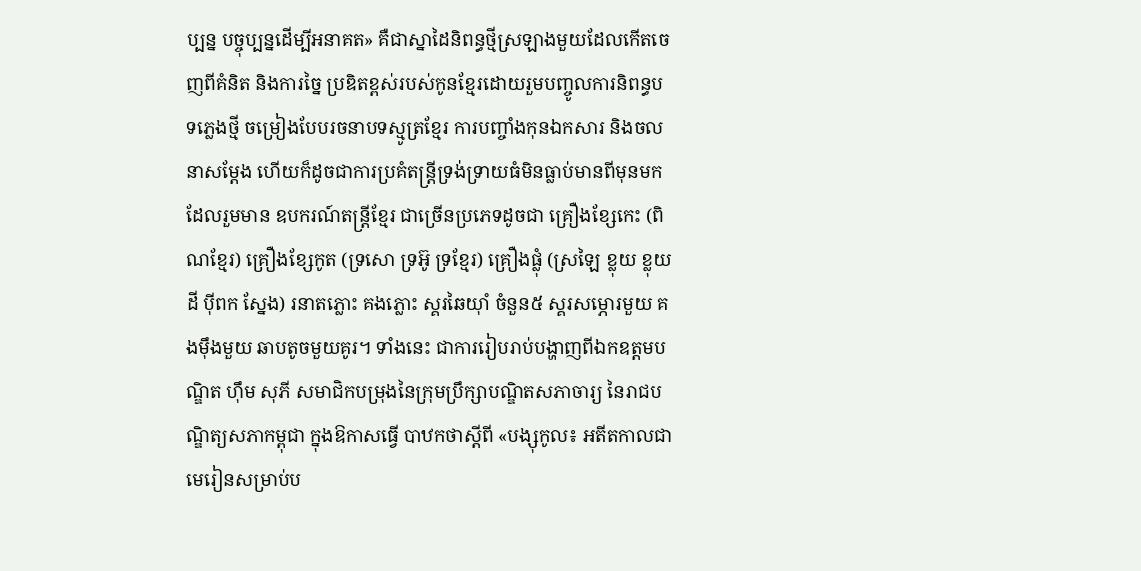ប្បន្ន បច្ចុប្បន្នដើម្បីអនាគត» គឺជាស្នាដៃនិពន្ធថ្មីស្រឡាងមួយដែលកើតចេញពីគំនិត និងការច្នៃ ប្រឌិតខ្ពស់របស់កូនខ្មែរដោយរួមបញ្ចូលការនិពន្ធបទភ្លេងថ្មី ចម្រៀងបែបរចនាបទស្មូត្រខ្មែរ ការបញ្ចាំងកុនឯកសារ និងចលនាសម្ដែង ហើយក៏ដូចជាការប្រគំតន្ត្រីទ្រង់ទ្រាយធំមិនធ្លាប់មានពីមុនមកដែលរួមមាន ឧបករណ៍តន្ត្រីខ្មែរ ជាច្រើនប្រភេទដូចជា គ្រឿងខ្សែកេះ (ពិណខ្មែរ) គ្រឿងខ្សែកូត (ទ្រសោ ទ្រអ៊ូ ទ្រខ្មែរ) គ្រឿងផ្លុំ (ស្រឡៃ ខ្លុយ ខ្លុយដី ប៉ីពក ស្នែង) រនាតភ្លោះ គងភ្លោះ ស្គរឆៃយ៉ាំ ចំនួន៥ ស្គរសម្ភោរមួយ គងម៉ឹងមួយ ឆាបតូចមួយគូរ។ ទាំងនេះ ជាការរៀបរាប់បង្ហាញពីឯកឧត្តមបណ្ឌិត ហ៊ឹម សុភី សមាជិកបម្រុងនៃក្រុមប្រឹក្សាបណ្ឌិតសភាចារ្យ នៃរាជបណ្ឌិត្យសភាកម្ពុជា ក្នុងឱកាសធ្វើ បាឋកថាស្តីពី «បង្សុកូល៖ អតីតកាលជាមេរៀនសម្រាប់ប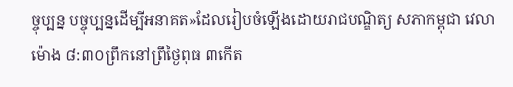ច្ចុប្បន្ន បច្ចុប្បន្នដើម្បីអនាគត»ដែលរៀបចំឡើងដោយរាជបណ្ឌិត្យ សភាកម្ពុជា វេលាម៉ោង ៨:៣០ព្រឹកនៅព្រឹថ្ងៃពុធ ៣កើត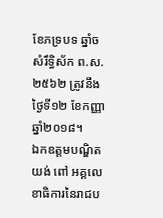ខែភទ្របទ ឆ្នាំច សំរឹទ្ធិស័ក ព.ស. ២៥៦២ ត្រូវនឹងថ្ងៃទី១២ ខែកញ្ញា ឆ្នាំ២០១៨។
ឯកឧត្តមបណ្ឌិត យង់ ពៅ អគ្គលេខាធិការនៃរាជប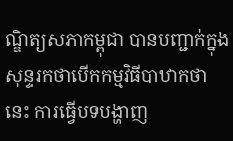ណ្ឌិត្យសភាកម្ពុជា បានបញ្ជាក់ក្នុងសុន្ទរកថាបើកកម្មវិធីបាឋាកថានេះ ការធ្វើបទបង្ហាញ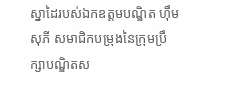ស្នាដៃរបស់ឯកឧត្តមបណ្ឌិត ហ៊ឹម សុភី សមាជិកបម្រុងនៃក្រុមប្រឹក្សាបណ្ឌិតស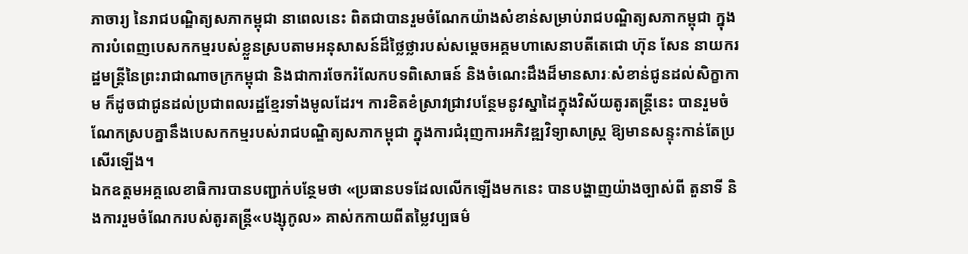ភាចារ្យ នៃរាជបណ្ឌិត្យសភាកម្ពុជា នាពេលនេះ ពិតជាបានរួមចំណែកយ៉ាងសំខាន់សម្រាប់រាជបណ្ឌិត្យសភាកម្ពុជា ក្នុងការបំពេញបេសកកម្មរបស់ខ្លួនស្របតាមអនុសាសន៍ដ៏ថ្លៃថ្លារបស់សម្តេចអគ្គមហាសេនាបតីតេជោ ហ៊ុន សែន នាយករដ្ឋមន្ត្រីនៃព្រះរាជាណាចក្រកម្ពុជា និងជាការចែករំលែកបទពិសោធន៍ និងចំណេះដឹងដ៏មានសារៈសំខាន់ជូនដល់សិក្ខាកាម ក៏ដូចជាជូនដល់ប្រជាពលរដ្ឋខ្មែរទាំងមូលដែរ។ ការខិតខំស្រាវជ្រាវបន្ថែមនូវស្នាដៃក្នុងវិស័យតូរតន្ត្រីនេះ បានរួមចំណែកស្របគ្នានឹងបេសកកម្មរបស់រាជបណ្ឌិត្យសភាកម្ពុជា ក្នុងការជំរុញការអភិវឌ្ឍវិទ្យាសាស្ត្រ ឱ្យមានសន្ទុះកាន់តែប្រសើរឡើង។
ឯកឧត្តមអគ្គលេខាធិការបានបញ្ជាក់បន្ថែមថា «ប្រធានបទដែលលើកឡើងមកនេះ បានបង្ហាញយ៉ាងច្បាស់ពី តួនាទី និងការរួមចំណែករបស់តូរតន្ត្រី«បង្សុកូល» គាស់កកាយពីតម្លៃវប្បធម៌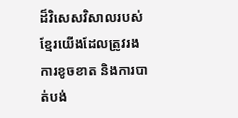ដ៏វិសេសវិសាលរបស់ខ្មែរយើងដែលត្រូវរងការខូចខាត និងការបាត់បង់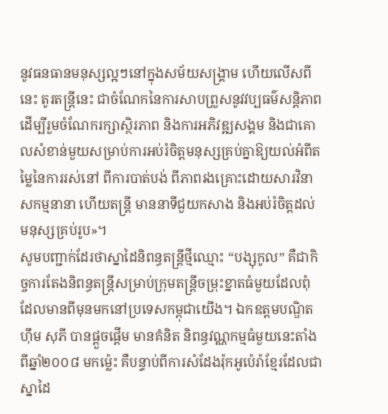នូវធនធានមនុស្សល្អៗនៅក្នុងសម័យសង្គ្រាម ហើយលើសពីនេះ តូរតន្ត្រីនេះ ជាចំណែកនៃការសាបព្រួសនូវវប្បធម៌សន្តិភាព ដើម្បីរួមចំណែករក្សាស្ថិរភាព និងការអភិវឌ្ឍសង្គម និងជាគោលសំខាន់មួយសម្រាប់ការអប់រំចិត្តមនុស្សគ្រប់គ្នាឱ្យយល់អំពីតម្លៃនៃការរស់នៅ ពីការបាត់បង់ ពីភាពរងគ្រោះដោយសារវិនាសកម្មនានា ហើយតន្ត្រី មាននាទីជួយកសាង និងអប់រំចិត្តដល់មនុស្សគ្រប់រូប»។
សូមបញ្ជាក់ដែរថាស្នាដៃនិពន្ធតន្រ្តីថ្មីឈ្មោះ “បង្សុកូល” គឺជាកិច្ចការតែងនិពន្ធតន្រ្តីសម្រាប់ក្រុមតន្រ្តីចម្រុះខ្នាតធំមួយដែលពុំដែលមានពីមុនមកនៅប្រទេសកម្ពុជាយើង។ ឯកឧត្តមបណ្ឌិត ហ៊ឹម សុភី បានផ្តួចផ្តើម មានគំនិត និពន្ធវណ្ណកម្មធំមួយនេះតាំងពីឆ្នាំ២០០៨ មកម៉្លេះ គឺបន្ទាប់ពីការសំដែងរ៉ុកអូប៉េរ៉ាខ្មែរដែលជាស្នាដៃ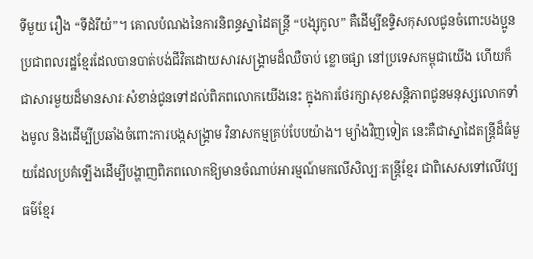ទីមួយ រឿង “ទីដំរីយំ”។ គោលបំណងនៃការនិពន្ធស្នាដៃតន្រ្តី “បង្សុកូល” គឺដើម្បីឧទ្ទិសកុសលជូនចំពោះបងប្អូនប្រជាពលរដ្ឋខ្មែរដែលបានបាត់បង់ជីវិតដោយសារសង្រ្គាមដ៏ឈឺចាប់ ខ្លោចផ្សា នៅប្រទេសកម្ពុជាយើង ហើយក៏ជាសារមួយដ៏មានសារៈសំខាន់ជូនទៅដល់ពិភពលោកយើងនេះ ក្នុងការថែរក្សាសុខសន្តិភាពជូនមនុស្សលោកទាំងមូល និងដើម្បីប្រឆាំងចំពោះការបង្កសង្រ្គាម វិនាសកម្មគ្រប់បែបយ៉ាង។ ម្យ៉ាងវិញទៀត នេះគឺជាស្នាដៃតន្រ្តីដ៏ធំមួយដែលប្រគំឡើងដើម្បីបង្ហាញពិភពលោកឱ្យមានចំណាប់អារម្មណ៍មកលើសិល្បៈតន្រ្តីខ្មែរ ជាពិសេសទៅលើវប្បធម៌ខ្មែរ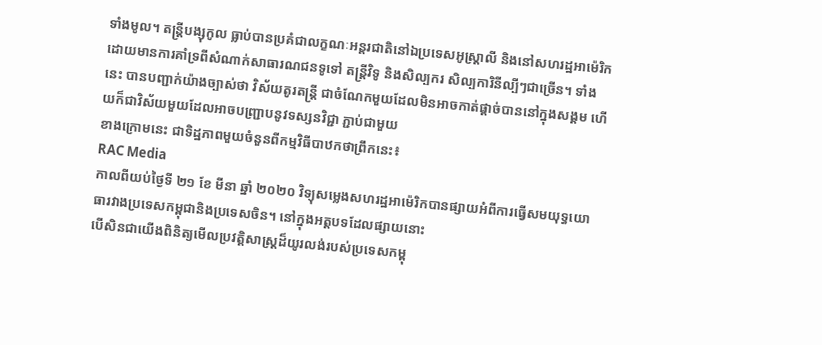ទាំងមូល។ តន្ត្រីបង្សុកូល ធ្លាប់បានប្រគំជាលក្ខណៈអន្តរជាតិនៅឯប្រទេសអូស្ត្រាលី និងនៅសហរដ្ឋអាម៉េរិក ដោយមានការគាំទ្រពីសំណាក់សាធារណជនទូទៅ តន្ត្រីវិទូ និងសិល្បករ សិល្បការិនីល្បីៗជាច្រើន។ ទាំងនេះ បានបញ្ជាក់យ៉ាងច្បាស់ថា វិស័យតូរតន្ត្រី ជាចំណែកមួយដែលមិនអាចកាត់ផ្តាច់បាននៅក្នុងសង្គម ហើយក៏ជាវិស័យមួយដែលអាចបញ្រ្ជាបនូវទស្សនវិជ្ជា ភ្ជាប់ជាមួយ
ខាងក្រោមនេះ ជាទិដ្ឋភាពមួយចំនួនពីកម្មវិធីបាឋកថាព្រឹកនេះ៖
RAC Media
កាលពីយប់ថ្ងៃទី ២១ ខែ មីនា ឆ្នាំ ២០២០ វិទ្យុសម្លេងសហរដ្ឋអាម៉េរិកបានផ្សាយអំពីការធ្វើសមយុទ្ធយោធារវាងប្រទេសកម្ពុជានិងប្រទេសចិន។ នៅក្នុងអត្តបទដែលផ្សាយនោះ
បើសិនជាយើងពិនិត្យមើលប្រវត្តិសាស្ត្រដ៏យូរលង់របស់ប្រទេសកម្ពុ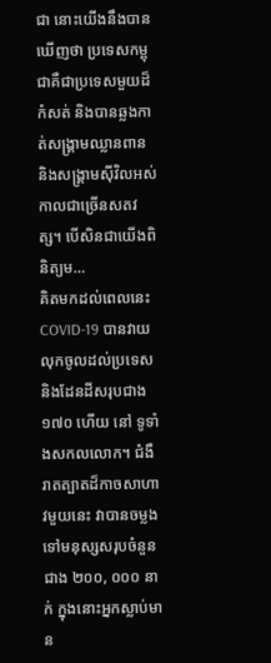ជា នោះយើងនឹងបានឃើញថា ប្រទេសកម្ពុជាគឺជាប្រទេសមួយដ៏កំសត់ និងបានឆ្លងកាត់សង្គ្រាមឈ្លានពាន និងសង្គ្រាមស៊ីវិលអស់កាលជាច្រើនសតវត្ស។ បើសិនជាយើងពិនិត្យម...
គិតមកដល់ពេលនេះ COVID-19 បានវាយលុកចូលដល់ប្រទេសនិងដែនដីសរុបជាង ១៧០ ហើយ នៅ ទូទាំងសកលលោក។ ជំងឺរាតត្បាតដ៏កាចសាហាវមួយនេះ វាបានចម្លងទៅមនុស្សសរុបចំនួនជាង ២០០, ០០០ នាក់ ក្នុងនោះអ្នកស្លាប់មាន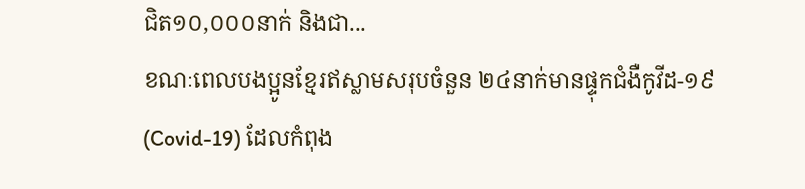ជិត១០,០០០នាក់ និងជា...
ខណៈពេលបងប្អូនខ្មែរឥស្លាមសរុបចំនួន ២៤នាក់មានផ្ទុកជំងឺកូវីដ-១៩ (Covid-19) ដែលកំពុង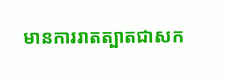មានការរាតត្បាតជាសក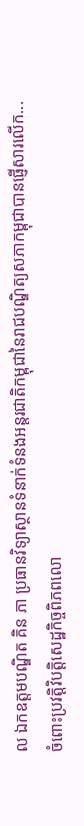ល ឯកឧត្តមបណ្ឌិត គិន ភា ប្រធានវិទ្យាស្ថានទំនាក់ទំនងអន្តរជាតិកម្ពុជានៃរាជបណ្ឌិត្យសភាកម្ពុជាបានផ្ញើសារលើក...
ចំពោះប្រវត្តិវិបត្តិសេដ្ឋកិច្ចពិភពលោ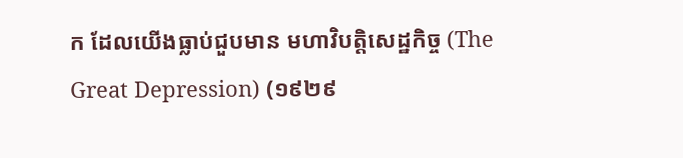ក ដែលយើងធ្លាប់ជួបមាន មហាវិបត្តិសេដ្ឋកិច្ច (The Great Depression) (១៩២៩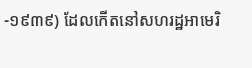-១៩៣៩) ដែលកើតនៅសហរដ្ឋអាមេរិ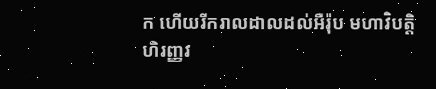ក ហើយរីករាលដាលដល់អឺរ៉ុប មហាវិបត្តិហិរញ្ញវ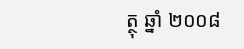ត្ថុ ឆ្នាំ ២០០៨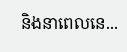និងនាពេលនេ...